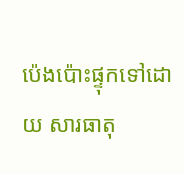ប៉េងប៉ោះផ្ទុកទៅដោយ សារធាតុ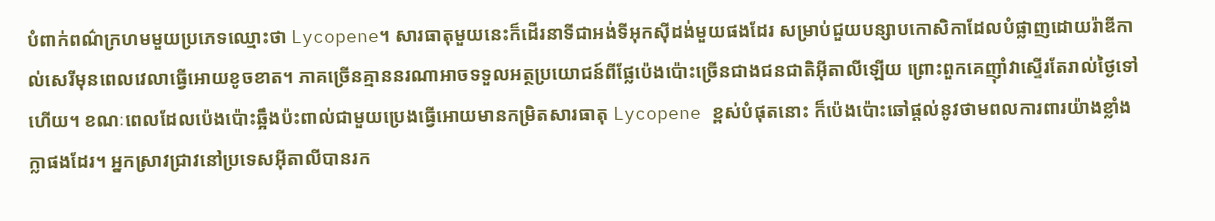បំពាក់ពណ៌ក្រហមមួយប្រភេទឈ្មោះថា Lycopene។ សារធាតុមួយនេះក៏ដើរនាទីជាអង់ទីអុកស៊ីដង់មួយផងដែរ សម្រាប់ជួយបន្សាបកោសិកាដែលបំផ្លាញដោយរ៉ាឌីកាល់សេរីមុនពេលវេលាធ្វើអោយខូចខាត។ ភាគច្រើនគ្មាននរណាអាចទទួលអត្ថប្រយោជន៍ពីផ្លែប៉េងប៉ោះច្រើនជាងជនជាតិអ៊ីតាលីឡើយ ព្រោះពួកគេញ៉ាំវាស្ទើរតែរាល់ថ្ងៃទៅហើយ។ ខណៈពេលដែលប៉េងប៉ោះឆ្អឹងប៉ះពាល់ជាមួយប្រេងធ្វើអោយមានកម្រិតសារធាតុ Lycopene ខ្ពស់បំផុតនោះ ក៏ប៉េងប៉ោះឆៅផ្តល់នូវថាមពលការពារយ៉ាងខ្លាំងក្លាផងដែរ។ អ្នកស្រាវជ្រាវនៅប្រទេសអ៊ីតាលីបានរក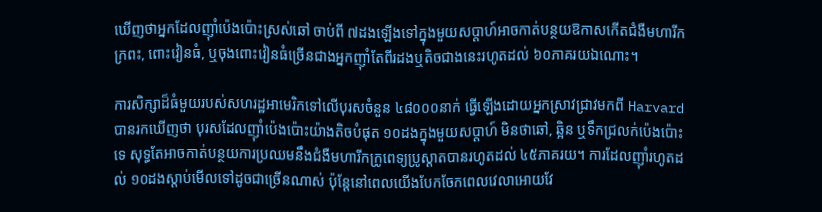ឃើញថាអ្នកដែលញ៉ាំប៉េងប៉ោះស្រស់ឆៅ ចាប់ពី ៧ដងឡើងទៅក្នុងមួយសប្តាហ៍អាចកាត់បន្ថយឱកាសកើតជំងឺមហារីកក្រពះ, ពោះវៀនធំ, ឬចុងពោះវៀនធំច្រើនជាងអ្នកញ៉ាំតែពីរដងឬតិចជាងនេះរហូតដល់ ៦០ភាគរយឯណោះ។

ការសិក្សាដ៏ធំមួយរបស់សហរដ្ឋអាមេរិកទៅលើបុរសចំនួន ៤៨០០០នាក់ ធ្វើឡើងដោយអ្នកស្រាវជ្រាវមកពី Harvard បានរកឃើញថា បុរសដែលញ៉ាំប៉េងប៉ោះយ៉ាងតិចបំផុត ១០ដងក្នុងមួយសប្តាហ៍ មិនថាឆៅ, ឆ្អិន ឬទឹកជ្រលក់ប៉េងប៉ោះទេ សុទ្ធតែអាចកាត់បន្ថយការប្រឈមនឹងជំងឺមហារីកក្រូពេទ្យប្រូស្តាតបានរហូតដល់ ៤៥ភាគរយ។ ការដែលញ៉ាំរហូតដល់ ១០ដងស្តាប់មើលទៅដូចជាច្រើនណាស់ ប៉ុន្តែនៅពេលយើងបែកចែកពេលវេលាអោយវែ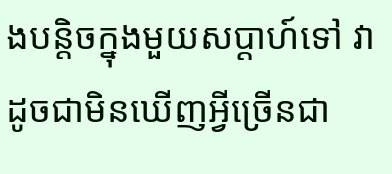ងបន្តិចក្នុងមួយសប្តាហ៍ទៅ វាដូចជាមិនឃើញអ្វីច្រើនជា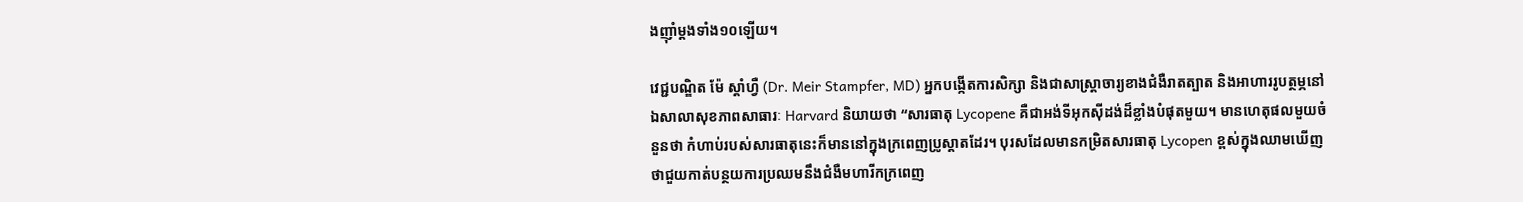ងញ៉ាំម្តងទាំង១០ឡើយ។

វេជ្ជបណ្ឌិត ម៉ែ ស្តាំហ្វឺ (Dr. Meir Stampfer, MD) អ្នកបង្កើតការសិក្សា និងជាសាស្ត្រាចារ្យខាងជំងឺរាតត្បាត និងអាហាររូបត្ថម្ភនៅឯសាលាសុខភាពសាធារៈ Harvard និយាយថា “សារធាតុ Lycopene គឺជាអង់ទីអុកស៊ីដង់ដ៏ខ្លាំងបំផុតមួយ។ មានហេតុផលមួយចំនួនថា កំហាប់របស់សារធាតុនេះក៏មាននៅក្នុងក្រពេញប្រូស្តាតដែរ។ បុរសដែលមានកម្រិតសារធាតុ Lycopen ខ្ពស់ក្នុងឈាមឃើញថាជួយកាត់បន្ថយការប្រឈមនឹងជំងឺមហារីកក្រពេញ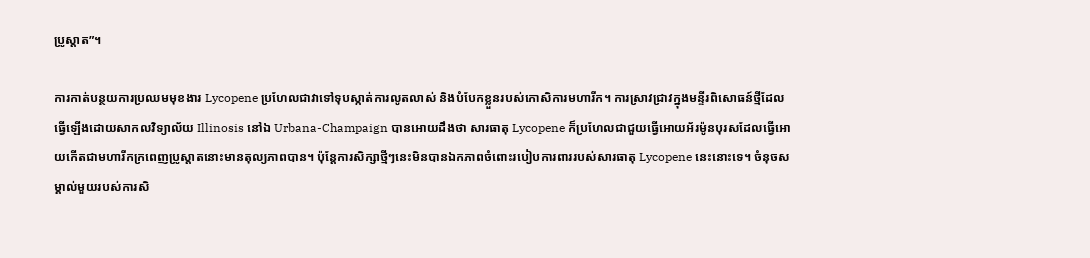ប្រូស្តាត”។

ការកាត់បន្ថយការប្រឈមមុខងារ Lycopene ប្រហែលជាវាទៅទុបស្កាត់ការលូតលាស់ និងបំបែកខ្លួនរបស់កោសិការមហារីក។ ការស្រាវជ្រាវក្នុងមន្ទីរពិសោធន៍ថ្មីដែលធ្វើឡើងដោយសាកលវិទ្យាល័យ Illinosis នៅឯ Urbana-Champaign បានអោយដឹងថា សារធាតុ Lycopene ក៏ប្រហែលជាជួយធ្វើអោយអ័រម៉ូនបុរសដែលធ្វើអោយកើតជាមហារីកក្រពេញប្រូស្តាតនោះមានតុល្យភាពបាន។ ប៉ុន្តែការសិក្សាថ្មីៗនេះមិនបានឯកភាពចំពោះរបៀបការពាររបស់សារធាតុ Lycopene នេះនោះទេ។ ចំនុចសម្គាល់មួយរបស់ការសិ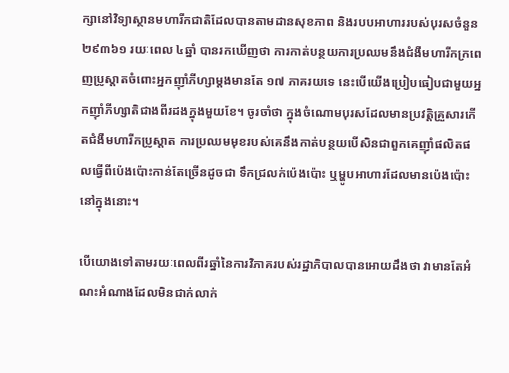ក្សានៅវិទ្យាស្ថានមហារីកជាតិដែលបានតាមដានសុខភាព និងរបបអាហាររបស់បុរសចំនួន ២៩៣៦១ រយៈពេល ៤ឆ្នាំ បានរកឃើញថា ការកាត់បន្ថយការប្រឈមនឹងជំងឺមហារីកក្រពេញប្រូស្តាតចំពោះអ្នកញ៉ាំភីហ្សាម្តងមានតែ ១៧ ភាគរយទេ នេះបើយើងប្រៀបធៀបជាមួយអ្នកញ៉ាំភីហ្សាតិជាងពីរដងក្នុងមួយខែ។ ចូរចាំថា ក្នុងចំណោមបុរសដែលមានប្រវត្តិគ្រួសារកើតជំងឺមហារីកប្រូស្តាត ការប្រឈមមុខរបស់គេនឹងកាត់បន្ថយបើសិនជាពួកគេញ៉ាំផលិតផលធ្វើពីប៉េងប៉ោះកាន់តែច្រើនដូចជា ទឹកជ្រលក់ប៉េងប៉ោះ ឬម្ហូបអាហារដែលមានប៉េងប៉ោះនៅក្នុងនោះ។

បើយោងទៅតាមរយៈពេលពីរឆ្នាំនៃការវិភាគរបស់រដ្ឋាភិបាលបានអោយដឹងថា វាមានតែអំណះអំណាងដែលមិនជាក់លាក់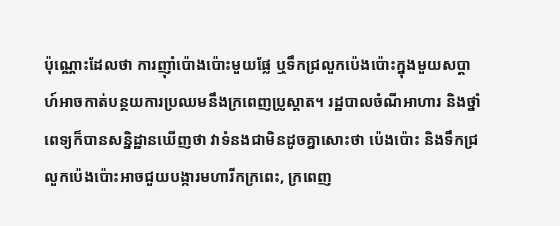ប៉ុណ្ណោះដែលថា ការញ៉ាំប៉ោងប៉ោះមួយផ្លែ ឬទឹកជ្រលួកប៉េងប៉ោះក្នុងមួយសប្តាហ៍អាចកាត់បន្ថយការប្រឈមនឹងក្រពេញប្រូស្តាត។ រដ្ឋបាលចំណីអាហារ និងថ្នាំពេទ្យក៏បានសន្និដ្ឋានឃើញថា វាទំនងជាមិនដូចគ្នាសោះថា ប៉េងប៉ោះ និងទឹកជ្រលួកប៉េងប៉ោះអាចជួយបង្ការមហារីកក្រពេះ, ក្រពេញ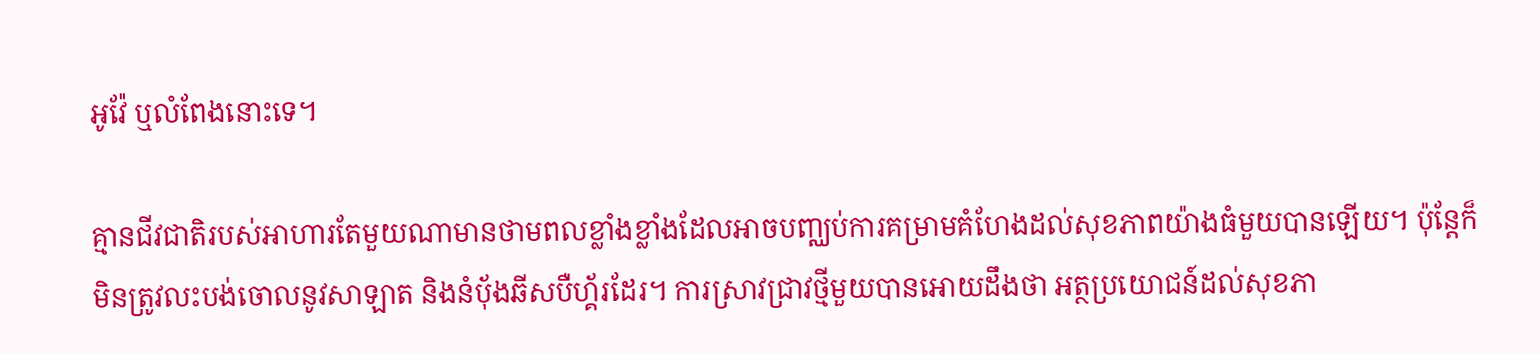អូវ៉ែ ឬលំពែងនោះទេ។

គ្មានជីវជាតិរបស់អាហារតែមួយណាមានថាមពលខ្លាំងខ្លាំងដែលអាចបញ្ឈប់ការគម្រាមគំហែងដល់សុខភាពយ៉ាងធំមួយបានឡើយ។ ប៉ុន្តែក៏មិនត្រូវលះបង់ចោលនូវសាឡាត និងនំបុ័ងឆីសបឺហ្គ័រដែរ។ ការស្រាវជ្រាវថ្មីមួយបានអោយដឹងថា អត្ថប្រយោជន៍ដល់សុខភា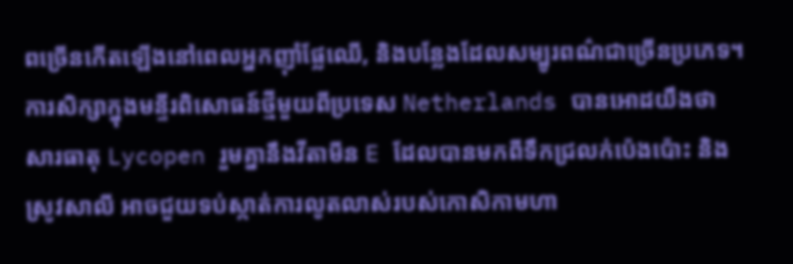ពច្រើនកើតឡើងនៅពេលអ្នកញ៉ាំផ្លែឈើ, និងបន្លែងដែលសម្បូរពណ៌ជាច្រើនប្រភេទ។ ការសិក្សាក្នុងមន្ទីរពិសោធន៍ថ្មីមួយពីប្រទេស Netherlands បានអោដយឹងថា សារធាតុ Lycopen រួមគ្នានឹងវីតាមីន E ដែលបានមកពីទឹកជ្រលក់ប៉េងប៉ោះ និងស្រូវសាលី អាចជួយទប់ស្កាត់ការលូតលាស់របស់កោសិកាមហា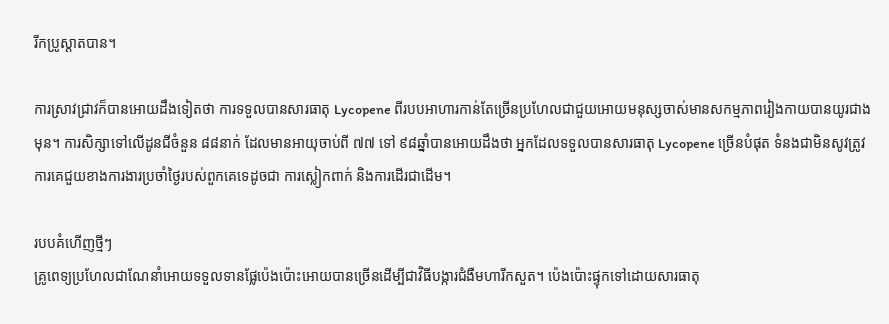រីកប្រូស្តាតបាន។

ការស្រាវជ្រាវក៏បានអោយដឹងទៀតថា ការទទួលបានសារធាតុ Lycopene ពីរបបអាហារកាន់តែច្រើនប្រហែលជាជួយអោយមនុស្សចាស់មានសកម្មភាពរៀងកាយបានយូរជាងមុន។ ការសិក្សាទៅលើដូនជីចំនួន ៨៨នាក់ ដែលមានអាយុចាប់ពី ៧៧ ទៅ ៩៨ឆ្នាំបានអោយដឹងថា អ្នកដែលទទួលបានសារធាតុ Lycopene ច្រើនបំផុត ទំនងជាមិនសូវត្រូវការគេជួយខាងការងារប្រចាំថ្ងៃរបស់ពួកគេទេដូចជា ការស្លៀកពាក់ និងការដើរជាដើម។

របបគំហើញថ្មីៗ
គ្រូពេទ្យប្រហែលជាណែនាំអោយទទួលទានផ្លែប៉េងប៉ោះអោយបានច្រើនដើម្បីជាវិធីបង្ការជំងឺមហារីកសួត។ ប៉េងប៉ោះផ្ទុកទៅដោយសារធាតុ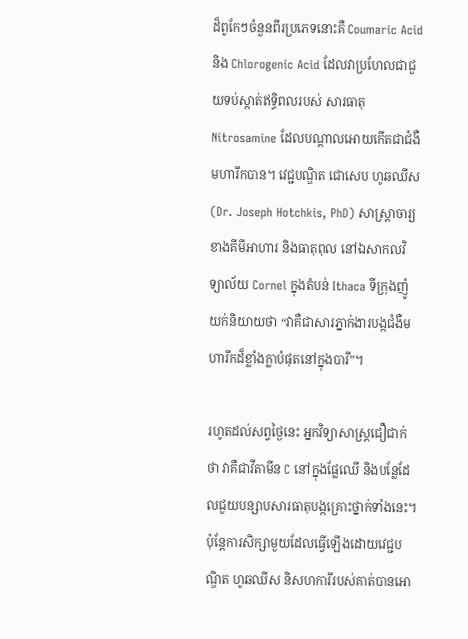ដ៏ពូកែៗចំនួនពីរប្រភេទនោះគឺ Coumaric Acid និង Chlorogenic Acid ដែលវាប្រហែលជាជួយទប់ស្កាត់ឥទ្ធិពលរបស់ សារធាតុ Nitrosamine ដែលបណ្តាលអោយកើតជាជំងឺមហារីកបាន។ វេជ្ជបណ្ឌិត ជោសេប ហូឆឈីស (Dr. Joseph Hotchkis, PhD) សាស្ត្រាចារ្យខាងគីមីអាហារ និងធាតុពុល នៅឯសាកលវិទ្យាល័យ Cornel ក្នុងតំបន់ Ithaca ទីក្រុងញ៉ូយក់និយាយថា “វាគឺជាសារភ្នាក់ងារបង្កជំងឺមហារីកដ៏ខ្លាំងក្លាបំផុតនៅក្នុងបារី”។

រហូតដល់សព្វថ្ងៃនេះ អ្នកវិទ្យាសាស្ត្រជឿជាក់ថា វាគឺជាវីតាមីន C នៅក្នុងផ្លែឈើ និងបន្លែដែលជួយបន្សាបសារធាតុបង្កគ្រោះថ្នាក់ទាំងនេះ។ ប៉ុន្តែការសិក្សាមួយដែលធ្វើឡើងដោយវេជ្ជបណ្ឌិត ហូឆឈីស និសហការីរបស់គាត់បានអោ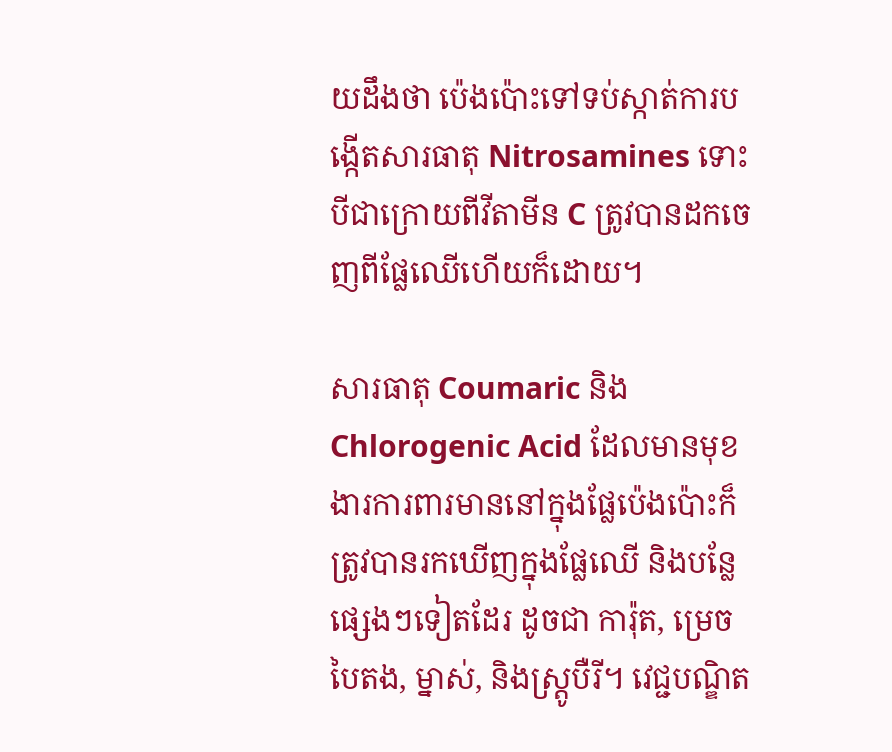យដឹងថា ប៉េងប៉ោះទៅទប់ស្កាត់ការបង្កើតសារធាតុ Nitrosamines ទោះបីជាក្រោយពីវីតាមីន C ត្រូវបានដកចេញពីផ្លែឈើហើយក៏ដោយ។

សារធាតុ Coumaric និង Chlorogenic Acid ដែលមានមុខងារការពារមាននៅក្នុងផ្លែប៉េងប៉ោះក៏ត្រូវបានរកឃើញក្នុងផ្លែឈើ និងបន្លែផ្សេងៗទៀតដែរ ដូចជា ការ៉ុត, ម្រេចបៃតង, ម្នាស់, និងស្ត្រូបឺរី។ វេជ្ជបណ្ឌិត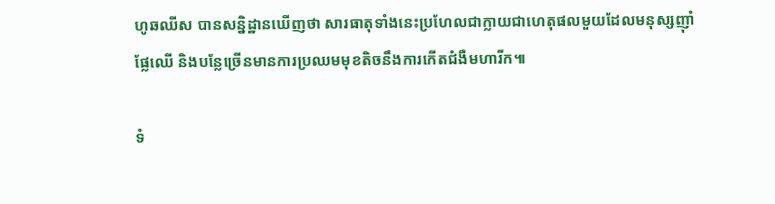ហូឆឈីស បានសន្និដ្ឋានឃើញថា សារធាតុទាំងនេះប្រហែលជាក្លាយជាហេតុផលមួយដែលមនុស្សញ៉ាំផ្លែឈើ និងបន្លែច្រើនមានការប្រឈមមុខតិចនឹងការកើតជំងឺមហារីក៕

ទំ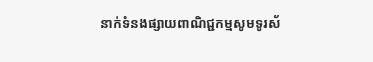នាក់ទំនងផ្សាយពាណិជ្ជកម្មសូមទូរស័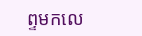ព្ទមកលេ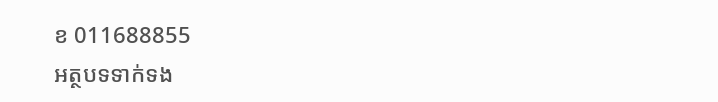ខ 011688855
អត្ថបទទាក់ទង